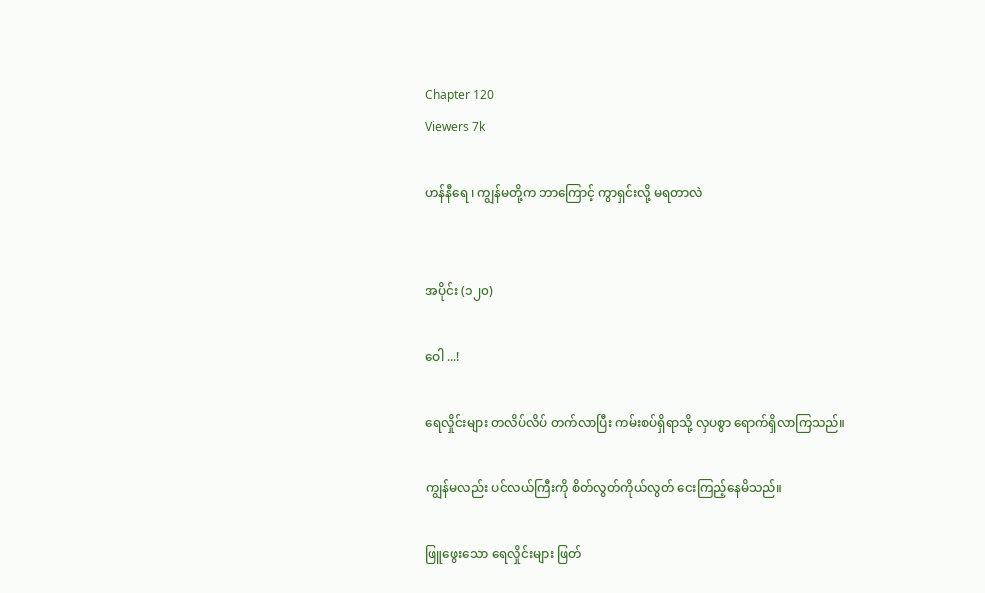Chapter 120
Viewers 7k

ဟန်နီရေ ၊ ကျွန်မတို့က ဘာကြောင့် ကွာရှင်းလို့ မရတာလဲ


အပိုင်း (၁၂၀)

ဝေါ ...!

ရေလှိုင်းများ တလိပ်လိပ် တက်လာပြီး ကမ်းစပ်ရှိရာသို့ လှပစွာ ရောက်ရှိလာကြသည်။

ကျွန်မလည်း ပင်လယ်ကြီးကို စိတ်လွတ်ကိုယ်လွတ် ငေးကြည့်နေမိသည်။

ဖြူဖွေးသော ရေလှိုင်းများ ဖြတ်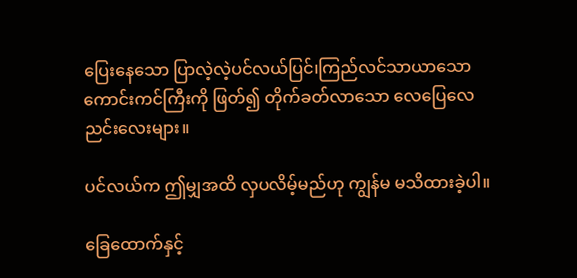ပြေးနေသော ပြာလဲ့လဲ့ပင်လယ်ပြင်၊ကြည်လင်သာယာသော ကောင်းကင်ကြီးကို ဖြတ်၍ တိုက်ခတ်လာသော လေပြေလေညင်းလေးများ။

ပင်လယ်က ဤမျှအထိ လှပလိမ့်မည်ဟု ကျွန်မ မသိထားခဲ့ပါ။

ခြေထောက်နှင့်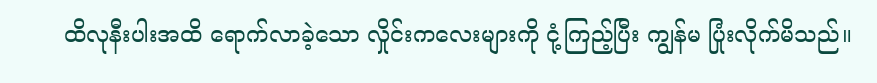ထိလုနီးပါးအထိ ရောက်လာခဲ့သော လှိုင်းကလေးများကို ငုံ့ကြည့်ပြီး ကျွန်မ ပြုံးလိုက်မိသည်။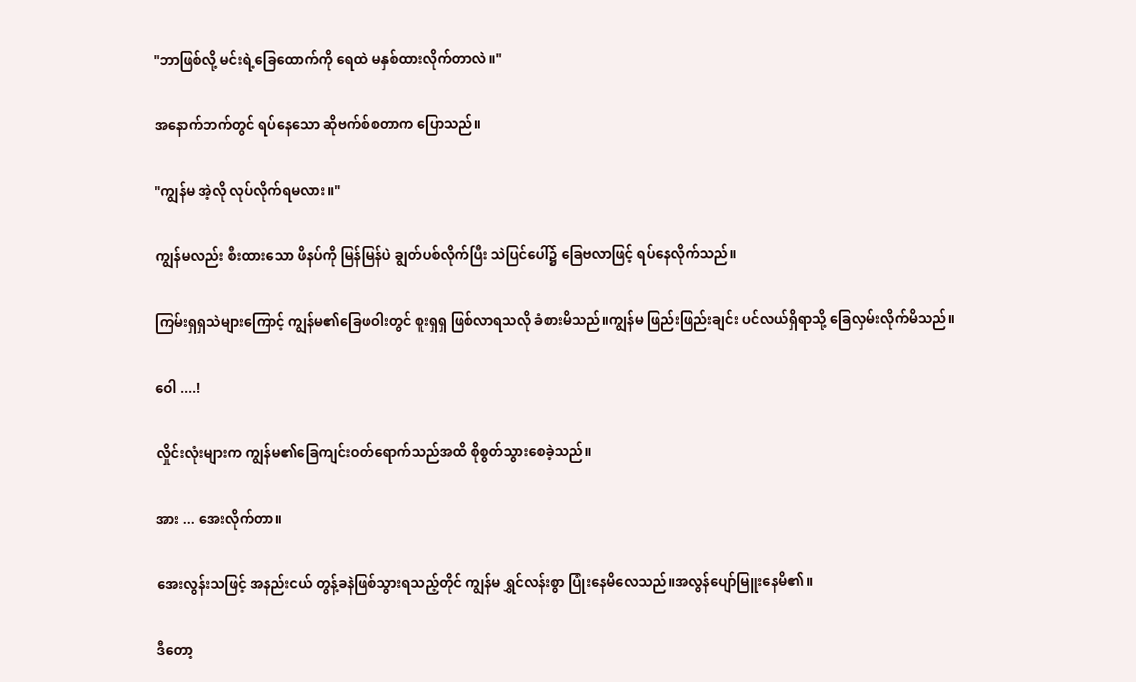"ဘာဖြစ်လို့ မင်းရဲ့ခြေထောက်ကို ရေထဲ မနှစ်ထားလိုက်တာလဲ။"

အနောက်ဘက်တွင် ရပ်နေသော ဆိုဗက်စ်စတာက ပြောသည်။

"ကျွန်မ အဲ့လို လုပ်လိုက်ရမလား။"

ကျွန်မလည်း စီးထားသော ဖိနပ်ကို မြန်မြန်ပဲ ချွတ်ပစ်လိုက်ပြီး သဲပြင်ပေါ်၌ ခြေဗလာဖြင့် ရပ်နေလိုက်သည်။

ကြမ်းရှရှသဲများကြောင့် ကျွန်မ၏ခြေဖဝါးတွင် စူးရှရှ ဖြစ်လာရသလို ခံစားမိသည်။ကျွန်မ ဖြည်းဖြည်းချင်း ပင်လယ်ရှိရာသို့ ခြေလှမ်းလိုက်မိသည်။

ဝေါ ....!

လှိုင်းလုံးများက ကျွန်မ၏ခြေကျင်းဝတ်ရောက်သည်အထိ စိုစွတ်သွားစေခဲ့သည်။

အား ... အေးလိုက်တာ။

အေးလွန်းသဖြင့် အနည်းငယ် တွန့်ခနဲဖြစ်သွားရသည့်တိုင် ကျွန်မ ရွှင်လန်းစွာ ပြုံးနေမိလေသည်။အလွန်ပျော်မြူးနေမိ၏။

ဒီတော့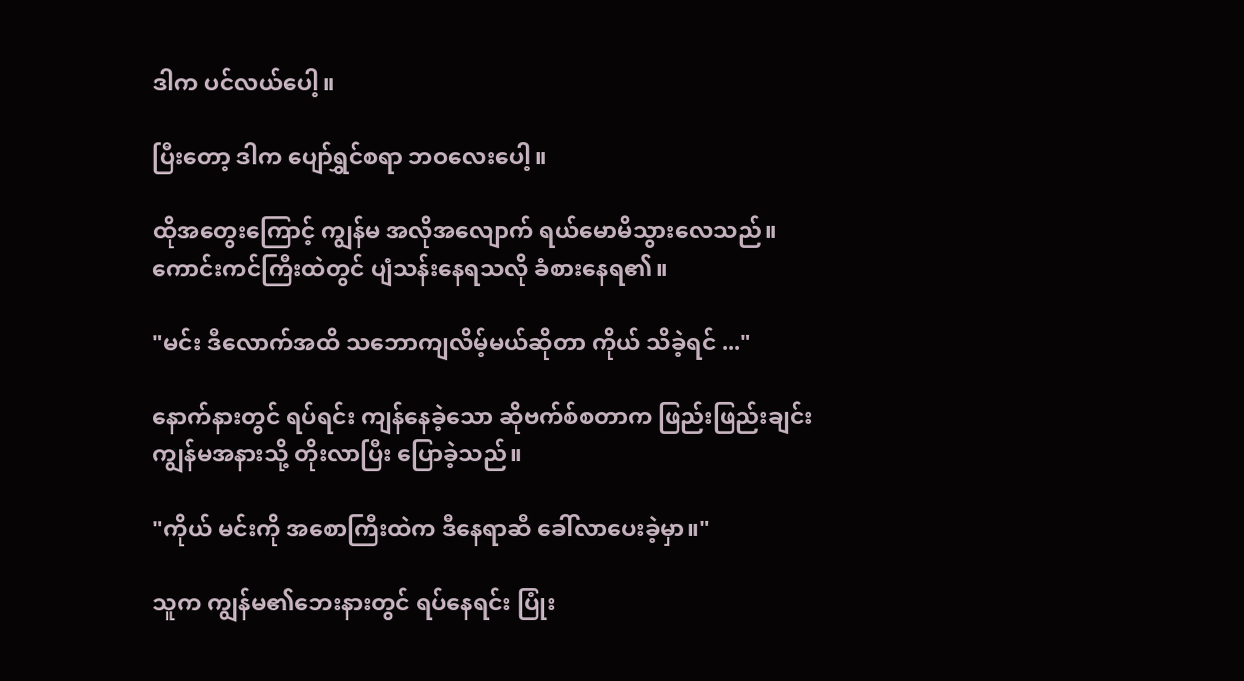ဒါက ပင်လယ်ပေါ့။

ပြီးတော့ ဒါက ပျော်ရွှင်စရာ ဘဝလေးပေါ့။

ထိုအတွေးကြောင့် ကျွန်မ အလိုအလျောက် ရယ်မောမိသွားလေသည်။ကောင်းကင်ကြီးထဲတွင် ပျံသန်းနေရသလို ခံစားနေရ၏။

"မင်း ဒီလောက်အထိ သဘောကျလိမ့်မယ်ဆိုတာ ကိုယ် သိခဲ့ရင် ..."

နောက်နားတွင် ရပ်ရင်း ကျန်နေခဲ့သော ဆိုဗက်စ်စတာက ဖြည်းဖြည်းချင်း ကျွန်မအနားသို့ တိုးလာပြီး ပြောခဲ့သည်။

"ကိုယ် မင်းကို အစောကြီးထဲက ဒီနေရာဆီ ခေါ်လာပေးခဲ့မှာ။"

သူက ကျွန်မ၏ဘေးနားတွင် ရပ်နေရင်း ပြုံး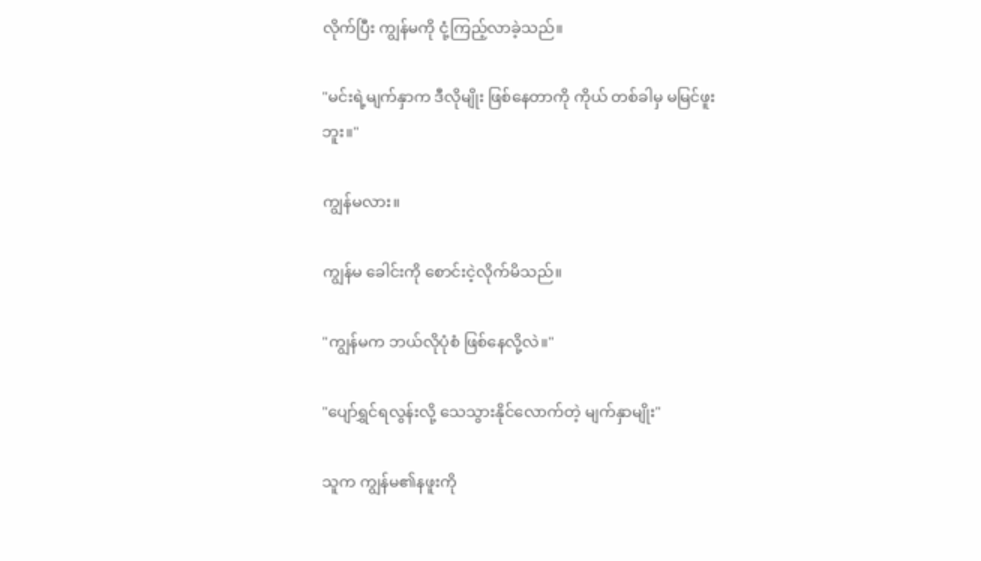လိုက်ပြီး ကျွန်မကို ငုံ့ကြည့်လာခဲ့သည်။

"မင်းရဲ့မျက်နှာက ဒီလိုမျိုး ဖြစ်နေတာကို ကိုယ် တစ်ခါမှ မမြင်ဖူးဘူး။"

ကျွန်မလား။

ကျွန်မ ခေါင်းကို စောင်းငဲ့လိုက်မိသည်။

"ကျွန်မက ဘယ်လိုပုံစံ ဖြစ်နေလို့လဲ။"

"ပျော်ရွှင်ရလွန်းလို့ သေသွားနိုင်လောက်တဲ့ မျက်နှာမျိုး"

သူက ကျွန်မ၏နဖူးကို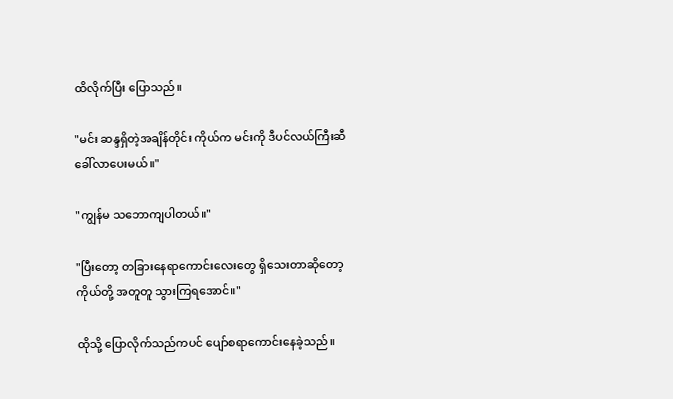ထိလိုက်ပြီး ပြောသည်။

"မင်း ဆန္ဒရှိတဲ့အချိန်တိုင်း ကိုယ်က မင်းကို ဒီပင်လယ်ကြီးဆီ ခေါ်လာပေးမယ်။"

"ကျွန်မ သဘောကျပါတယ်။"

"ပြီးတော့ တခြားနေရာကောင်းလေးတွေ ရှိသေးတာဆိုတော့ ကိုယ်တို့ အတူတူ သွားကြရအောင်။"

ထိုသို့ ပြောလိုက်သည်ကပင် ပျော်စရာကောင်းနေခဲ့သည်။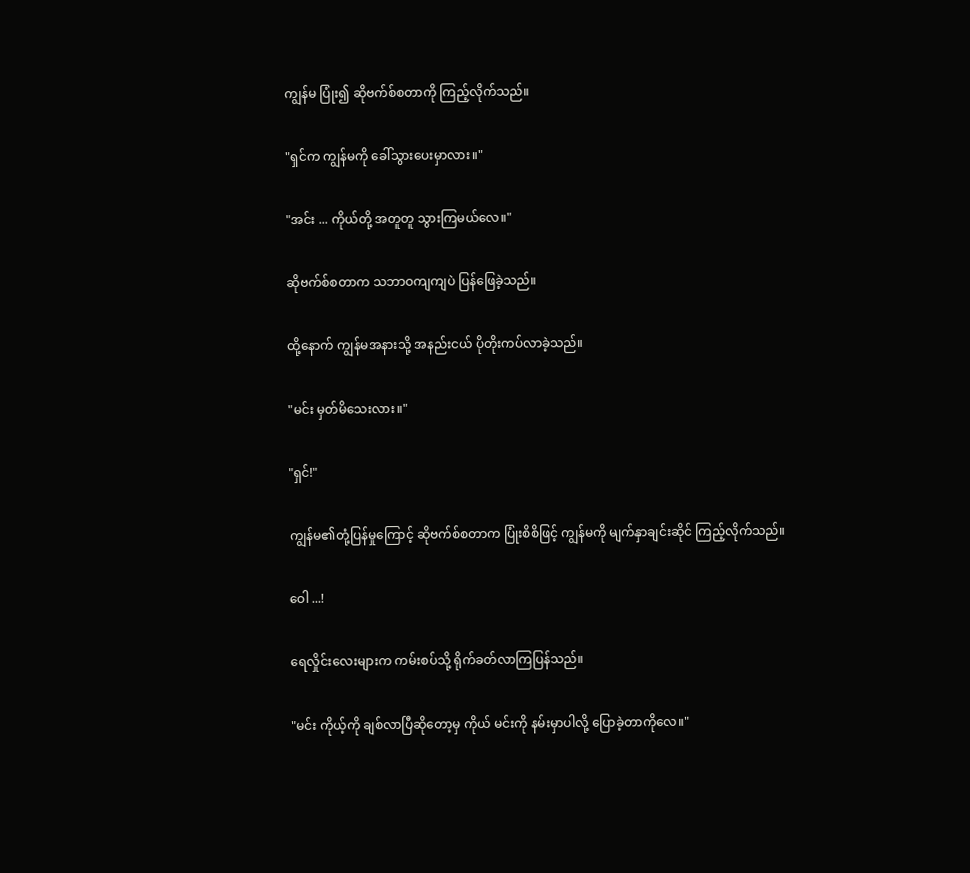ကျွန်မ ပြုံး၍ ဆိုဗက်စ်စတာကို ကြည့်လိုက်သည်။

"ရှင်က ကျွန်မကို ခေါ်သွားပေးမှာလား။"

"အင်း ... ကိုယ်တို့ အတူတူ သွားကြမယ်လေ။"

ဆိုဗက်စ်စတာက သဘာဝကျကျပဲ ပြန်ဖြေခဲ့သည်။

ထို့နောက် ကျွန်မအနားသို့ အနည်းငယ် ပိုတိုးကပ်လာခဲ့သည်။

"မင်း မှတ်မိသေးလား။"

"ရှင်!"

ကျွန်မ၏တုံ့ပြန်မှုကြောင့် ဆိုဗက်စ်စတာက ပြုံးစိစိဖြင့် ကျွန်မကို မျက်နှာချင်းဆိုင် ကြည့်လိုက်သည်။

ဝေါ ...!

ရေလှိုင်းလေးများက ကမ်းစပ်သို့ ရိုက်ခတ်လာကြပြန်သည်။

"မင်း ကိုယ့်ကို ချစ်လာပြီဆိုတော့မှ ကိုယ် မင်းကို နမ်းမှာပါလို့ ပြောခဲ့တာကိုလေ။"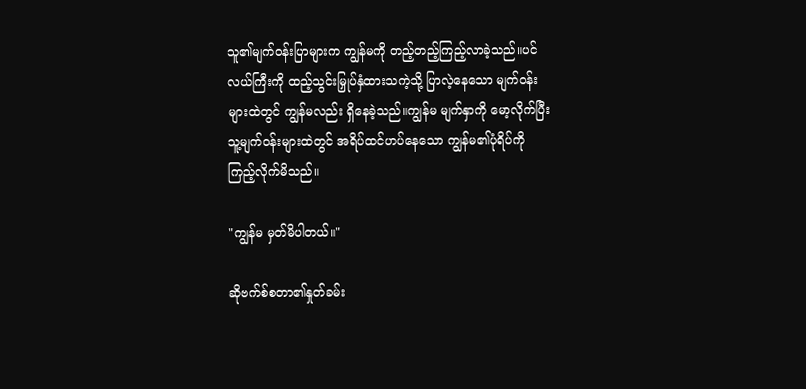သူ၏မျက်ဝန်းပြာများက ကျွန်မကို တည့်တည့်ကြည့်လာခဲ့သည်။ပင်လယ်ကြီးကို ထည့်သွင်းမြှုပ်နှံထားသကဲ့သို့ ပြာလဲ့နေသော မျက်ဝန်းများထဲတွင် ကျွန်မလည်း ရှိနေခဲ့သည်။ကျွန်မ မျက်နှာကို မော့လိုက်ပြီး သူ့မျက်ဝန်းများထဲတွင် အရိပ်ထင်ဟပ်နေသော ကျွန်မ၏ပုံရိပ်ကို ကြည့်လိုက်မိသည်။

"ကျွန်မ မှတ်မိပါတယ်။"

ဆိုဗက်စ်စတာ၏နှုတ်ခမ်း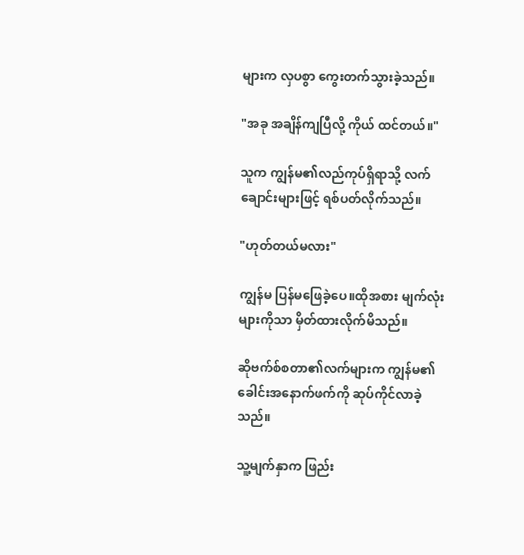များက လှပစွာ ကွေးတက်သွားခဲ့သည်။

"အခု အချိန်ကျပြီလို့ ကိုယ် ထင်တယ်။"

သူက ကျွန်မ၏လည်ကုပ်ရှိရာသို့ လက်ချောင်းများဖြင့် ရစ်ပတ်လိုက်သည်။

"ဟုတ်တယ်မလား"

ကျွန်မ ပြန်မဖြေခဲ့ပေ။ထိုအစား မျက်လုံးများကိုသာ မှိတ်ထားလိုက်မိသည်။

ဆိုဗက်စ်စတာ၏လက်များက ကျွန်မ၏ခေါင်းအနောက်ဖက်ကို ဆုပ်ကိုင်လာခဲ့သည်။

သူ့မျက်နှာက ဖြည်း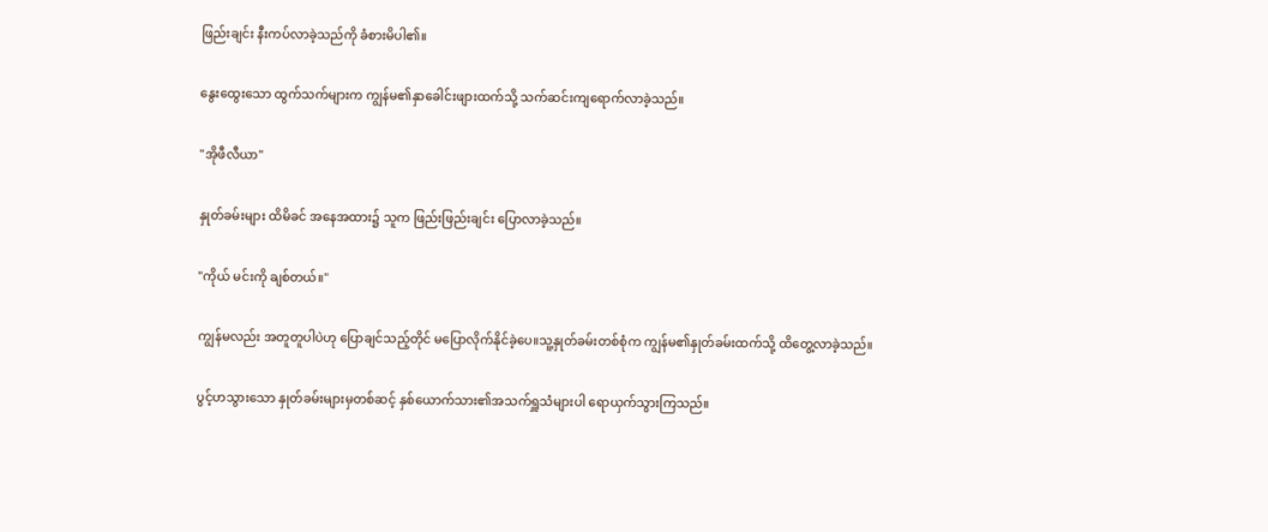ဖြည်းချင်း နီးကပ်လာခဲ့သည်ကို ခံစားမိပါ၏။

နွေးထွေးသော ထွက်သက်များက ကျွန်မ၏နှာခေါင်းဖျားထက်သို့ သက်ဆင်းကျရောက်လာခဲ့သည်။

"အိုဖီလီယာ"

နှုတ်ခမ်းများ ထိမိခင် အနေအထား၌ သူက ဖြည်းဖြည်းချင်း ပြောလာခဲ့သည်။

"ကိုယ် မင်းကို ချစ်တယ်။"

ကျွန်မလည်း အတူတူပါပဲဟု ပြောချင်သည့်တိုင် မပြောလိုက်နိုင်ခဲ့ပေ။သူ့နှုတ်ခမ်းတစ်စုံက ကျွန်မ၏နှုတ်ခမ်းထက်သို့ ထိတွေ့လာခဲ့သည်။

ပွင့်ဟသွားသော နှုတ်ခမ်းများမှတစ်ဆင့် နှစ်ယောက်သား၏အသက်ရှူသံများပါ ရောယှက်သွားကြသည်။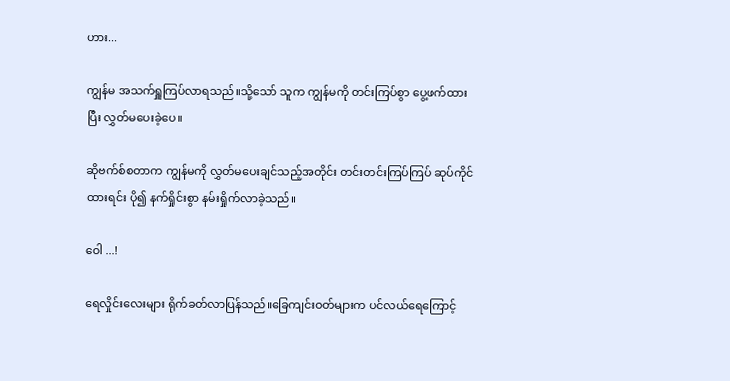ဟား...

ကျွန်မ အသက်ရှူကြပ်လာရသည်။သို့သော် သူက ကျွန်မကို တင်းကြပ်စွာ ပွေ့ဖက်ထားပြီး လွှတ်မပေးခဲ့ပေ။

ဆိုဗက်စ်စတာက ကျွန်မကို လွှတ်မပေးချင်သည့်အတိုင်း တင်းတင်းကြပ်ကြပ် ဆုပ်ကိုင်ထားရင်း ပို၍ နက်ရှိုင်းစွာ နမ်းရှိုက်လာခဲ့သည်။

ဝေါ ...!

ရေလှိုင်းလေးများ ရိုက်ခတ်လာပြန်သည်။ခြေကျင်းဝတ်များက ပင်လယ်ရေကြောင့်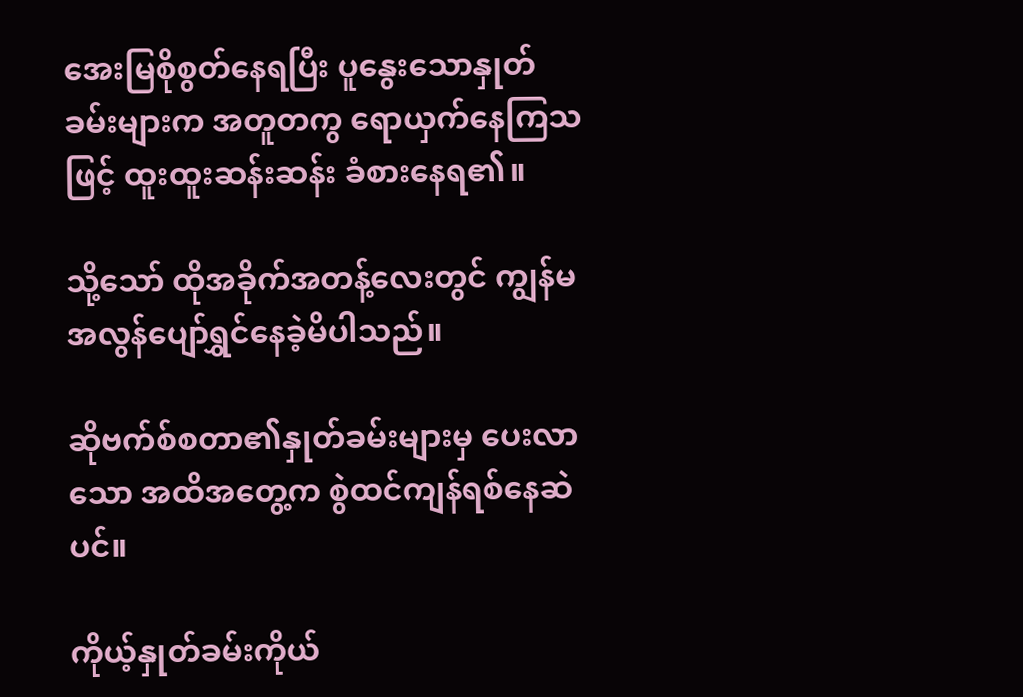အေးမြစိုစွတ်နေရပြီး ပူနွေးသောနှုတ်ခမ်းများက အတူတကွ ရောယှက်နေကြသဖြင့် ထူးထူးဆန်းဆန်း ခံစားနေရ၏။

သို့သော် ထိုအခိုက်အတန့်လေးတွင် ကျွန်မ အလွန်ပျော်ရွှင်နေခဲ့မိပါသည်။

ဆိုဗက်စ်စတာ၏နှုတ်ခမ်းများမှ ပေးလာသော အထိအတွေ့က စွဲထင်ကျန်ရစ်နေဆဲပင်။

ကိုယ့်နှုတ်ခမ်းကိုယ်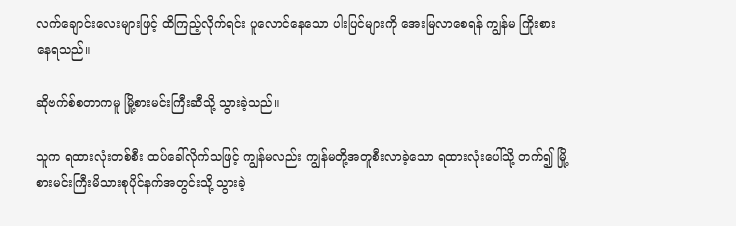လက်ချောင်းလေးများဖြင့် ထိကြည့်လိုက်ရင်း ပူလောင်နေသော ပါးပြင်များကို အေးမြလာစေရန် ကျွန်မ ကြိုးစားနေရသည်။

ဆိုဗက်စ်စတာကမူ မြို့စားမင်းကြီးဆီသို့ သွားခဲ့သည်။

သူက ရထားလုံးတစ်စီး ထပ်ခေါ်လိုက်သဖြင့် ကျွန်မလည်း ကျွန်မတို့အတူစီးလာခဲ့သော ရထားလုံးပေါ်သို့ တက်၍ မြို့စားမင်းကြီးမိသားစုပိုင်နက်အတွင်းသို့ သွားခဲ့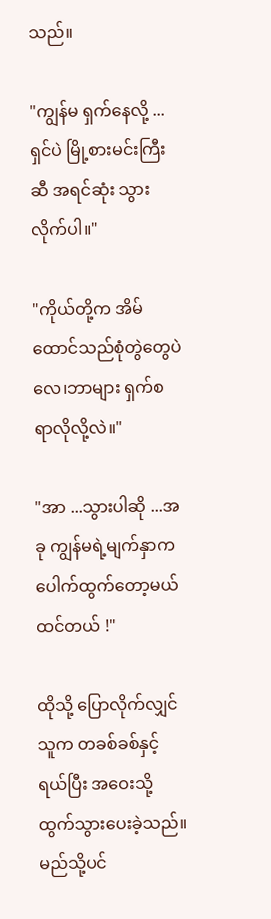သည်။

"ကျွန်မ ရှက်နေလို့ ...ရှင်ပဲ မြို့စားမင်းကြီးဆီ အရင်ဆုံး သွားလိုက်ပါ။"

"ကိုယ်တို့က အိမ်ထောင်သည်စုံတွဲတွေပဲလေ၊ဘာများ ရှက်စရာလိုလို့လဲ။"

"အာ ...သွားပါဆို ...အခု ကျွန်မရဲ့မျက်နှာက ပေါက်ထွက်တော့မယ်ထင်တယ် !"

ထိုသို့ ပြောလိုက်လျှင် သူက တခစ်ခစ်နှင့် ရယ်ပြီး အဝေးသို့ ထွက်သွားပေးခဲ့သည်။မည်သို့ပင်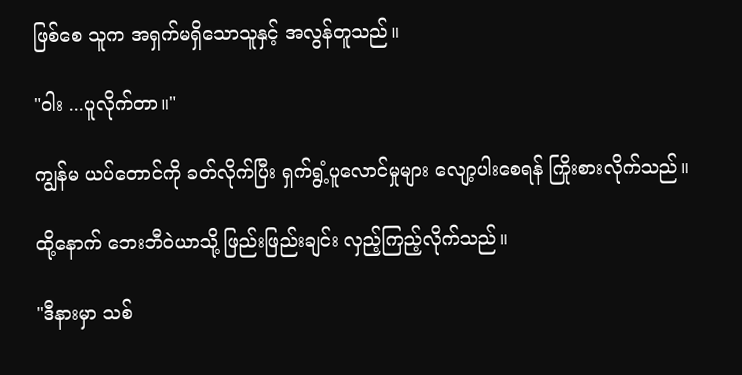ဖြစ်စေ သူက အရှက်မရှိသောသူနှင့် အလွန်တူသည်။

"ဝါး ...ပူလိုက်တာ။"

ကျွန်မ ယပ်တောင်ကို ခတ်လိုက်ပြီး ရှက်ရွံ့ပူလောင်မှုများ လျော့ပါးစေရန် ကြိုးစားလိုက်သည်။

ထို့နောက် ဘေးဘီဝဲယာသို့ ဖြည်းဖြည်းချင်း လှည့်ကြည့်လိုက်သည်။

"ဒီနားမှာ သစ်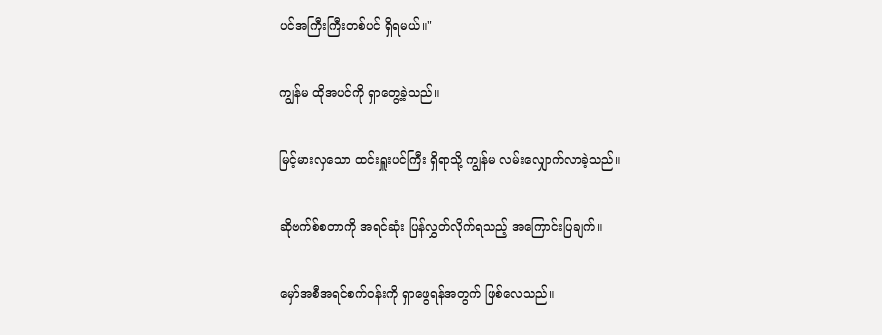ပင်အကြီးကြီးတစ်ပင် ရှိရမယ်။"

ကျွန်မ ထိုအပင်ကို ရှာတွေ့ခဲ့သည်။

မြင့်မားလှသော ထင်းရှူးပင်ကြီး ရှိရာသို့ ကျွန်မ လမ်းလျှောက်လာခဲ့သည်။

ဆိုဗက်စ်စတာကို အရင်ဆုံး ပြန်လွှတ်လိုက်ရသည့် အကြောင်းပြချက်။

မှော်အစီအရင်စက်ဝန်းကို ရှာဖွေရန်အတွက် ဖြစ်လေသည်။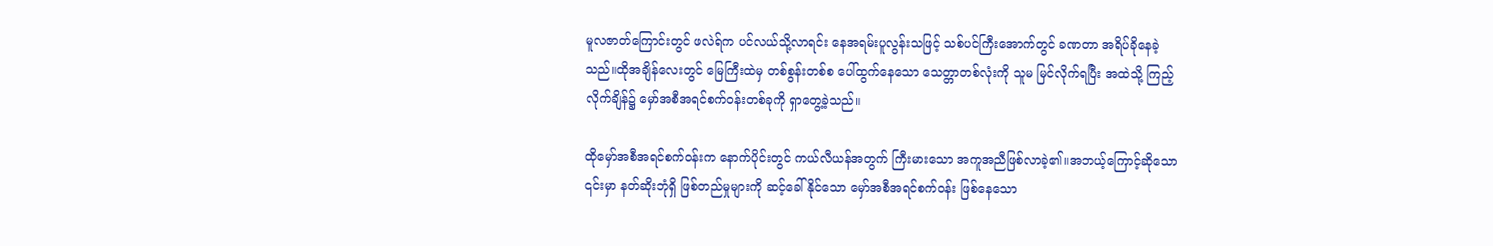မူလဇာတ်ကြောင်းတွင် ဖလဲရ်က ပင်လယ်သို့လာရင်း နေအရမ်းပူလွန်းသဖြင့် သစ်ပင်ကြီးအောက်တွင် ခဏတာ အရိပ်ခိုနေခဲ့သည်။ထိုအချိန်လေးတွင် မြေကြီးထဲမှ တစ်စွန်းတစ်စ ပေါ်ထွက်နေသော သေတ္တာတစ်လုံးကို သူမ မြင်လိုက်ရပြီး အထဲသို့ ကြည့်လိုက်ချိန်၌ မှော်အစီအရင်စက်ဝန်းတစ်ခုကို ရှာတွေ့ခဲ့သည်။

ထိုမှော်အစီအရင်စက်ဝန်းက နောက်ပိုင်းတွင် ကယ်လီယန်အတွက် ကြီးမားသော အကူအညီဖြစ်လာခဲ့၏။အဘယ့်ကြောင့်ဆိုသော ၎င်းမှာ နတ်ဆိုးဘုံရှိ ဖြစ်တည်မှုများကို ဆင့်ခေါ်နိုင်သော မှော်အစီအရင်စက်ဝန်း ဖြစ်နေသော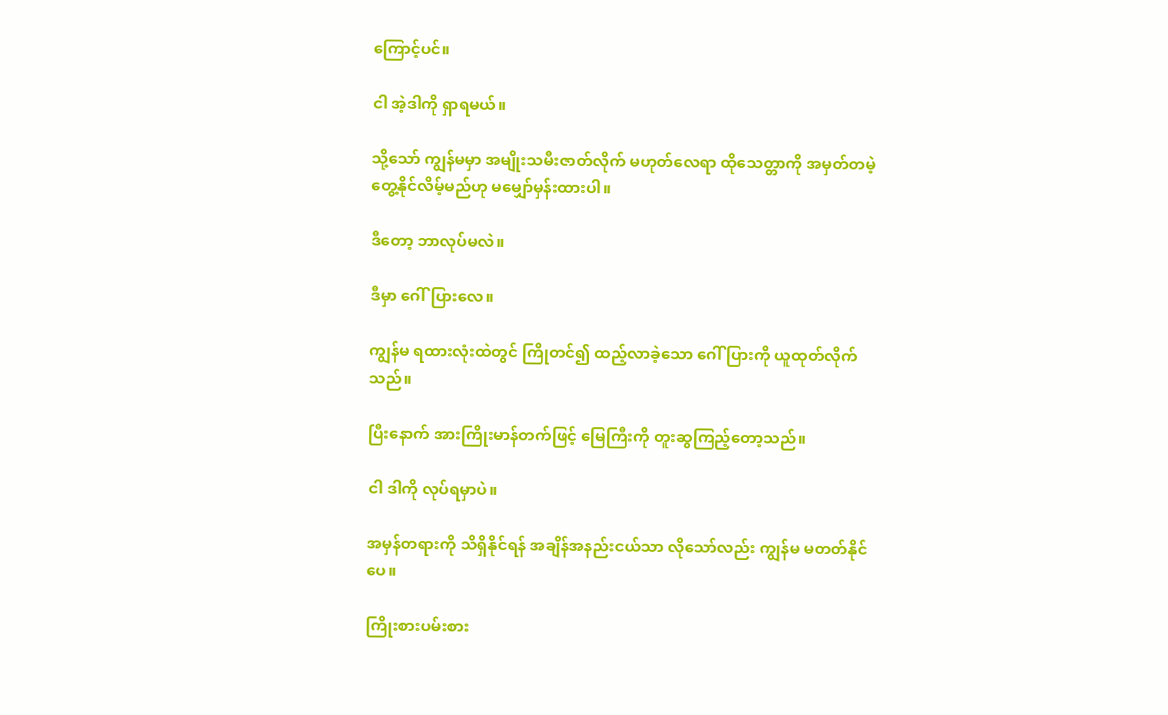ကြောင့်ပင်။

ငါ အဲ့ဒါကို ရှာရမယ်။

သို့သော် ကျွန်မမှာ အမျိုးသမီးဇာတ်လိုက် မဟုတ်လေရာ ထိုသေတ္တာကို အမှတ်တမဲ့ တွေ့နိုင်လိမ့်မည်ဟု မမျှော်မှန်းထားပါ။

ဒီတော့ ဘာလုပ်မလဲ။

ဒီမှာ ဂေါ်ပြားလေ။

ကျွန်မ ရထားလုံးထဲတွင် ကြိုတင်၍ ထည့်လာခဲ့သော ဂေါ်ပြားကို ယူထုတ်လိုက်သည်။

ပြီးနောက် အားကြိုးမာန်တက်ဖြင့် မြေကြီးကို တူးဆွကြည့်တော့သည်။

ငါ ဒါကို လုပ်ရမှာပဲ။

အမှန်တရားကို သိရှိနိုင်ရန် အချိန်အနည်းငယ်သာ လိုသော်လည်း ကျွန်မ မတတ်နိုင်ပေ။

ကြိုးစားပမ်းစား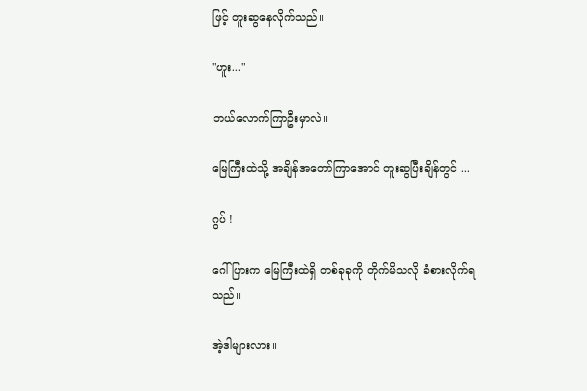ဖြင့် တူးဆွနေလိုက်သည်။

"ဟူး..."

ဘယ်လောက်ကြာဦးမှာလဲ။

မြေကြီးထဲသို့ အချိန်အတော်ကြာအောင် တူးဆွပြီးချိန်တွင် ...

ဂွပ် !

ဂေါ်ပြားက မြေကြီးထဲရှိ တစ်ခုခုကို တိုက်မိသလို ခံစားလိုက်ရသည်။

အဲ့ဒါများလား။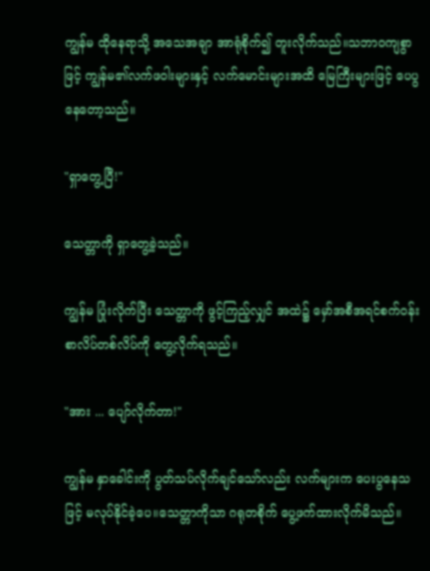ကျွန်မ ထိုနေရာသို့ အသေအချာ အာရုံစိုက်၍ တူးလိုက်သည်။သဘာဝကျစွာဖြင့် ကျွန်မ၏လက်ဖဝါးများနှင့် လက်မောင်းများအထိ မြေကြီးများဖြင့် ပေပွနေတော့သည်။

"ရှာတွေ့ပြီ!"

သေတ္တာကို ရှာတွေ့ခဲ့သည်။

ကျွန်မ ပြုံးလိုက်ပြီး သေတ္တာကို ဖွင့်ကြည့်လျှင် အထဲ၌ မှော်အစီအရင်စက်ဝန်း စာလိပ်တစ်လိပ်ကို တွေ့လိုက်ရသည်။

"အား ... ပျော်လိုက်တာ!"

ကျွန်မ နှာခေါင်းကို ပွတ်သပ်လိုက်ချင်သော်လည်း လက်များက ပေးပွနေသဖြင့် မလုပ်နိုင်ခဲ့ပေ။သေတ္တာကိုသာ ဂရုတစိုက် ပွေ့ဖက်ထားလိုက်မိသည်။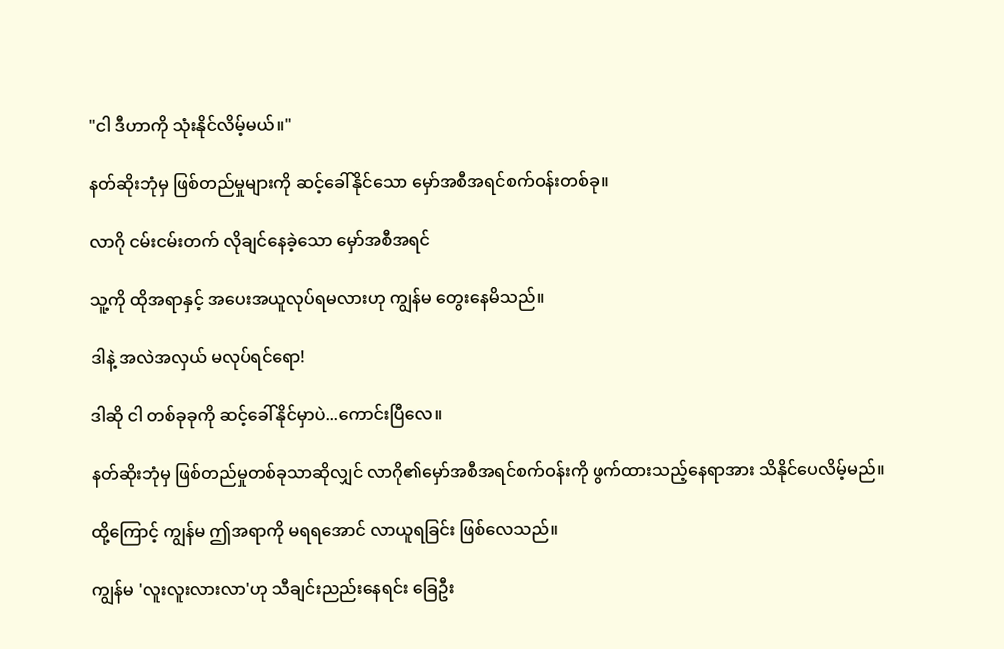"ငါ ဒီဟာကို သုံးနိုင်လိမ့်မယ်။"

နတ်ဆိုးဘုံမှ ဖြစ်တည်မှုများကို ဆင့်ခေါ်နိုင်သော မှော်အစီအရင်စက်ဝန်းတစ်ခု။

လာဂို ငမ်းငမ်းတက် လိုချင်နေခဲ့သော မှော်အစီအရင်

သူ့ကို ထိုအရာနှင့် အပေးအယူလုပ်ရမလားဟု ကျွန်မ တွေးနေမိသည်။

ဒါနဲ့ အလဲအလှယ် မလုပ်ရင်ရော!

ဒါဆို ငါ တစ်ခုခုကို ဆင့်ခေါ်နိုင်မှာပဲ...ကောင်းပြီလေ။

နတ်ဆိုးဘုံမှ ဖြစ်တည်မှုတစ်ခုသာဆိုလျှင် လာဂို၏မှော်အစီအရင်စက်ဝန်းကို ဖွက်ထားသည့်နေရာအား သိနိုင်ပေလိမ့်မည်။

ထို့ကြောင့် ကျွန်မ ဤအရာကို မရရအောင် လာယူရခြင်း ဖြစ်လေသည်။

ကျွန်မ 'လူးလူးလားလာ'ဟု သီချင်းညည်းနေရင်း ခြေဦး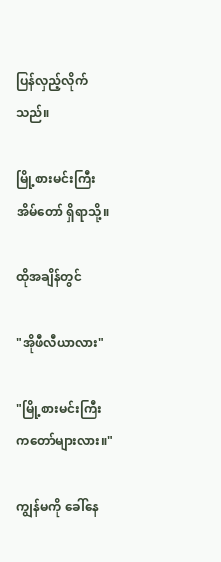ပြန်လှည့်လိုက်သည်။

မြို့စားမင်းကြီးအိမ်တော် ရှိရာသို့။

ထိုအချိန်တွင်

"အိုဖီလီယာလား"

"မြို့စားမင်းကြီးကတော်များလား။"

ကျွန်မကို ခေါ်နေ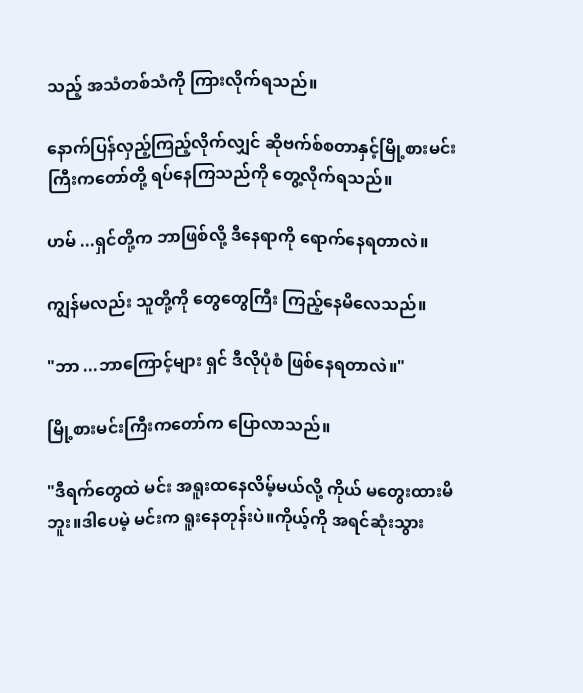သည့် အသံတစ်သံကို ကြားလိုက်ရသည်။

နောက်ပြန်လှည့်ကြည့်လိုက်လျှင် ဆိုဗက်စ်စတာနှင့်မြို့စားမင်းကြီးကတော်တို့ ရပ်နေကြသည်ကို တွေ့လိုက်ရသည်။

ဟမ် ...ရှင်တို့က ဘာဖြစ်လို့ ဒီနေရာကို ရောက်နေရတာလဲ။

ကျွန်မလည်း သူတို့ကို တွေတွေကြီး ကြည့်နေမိလေသည်။

"ဘာ ...ဘာကြောင့်များ ရှင် ဒီလိုပုံစံ ဖြစ်နေရတာလဲ။"

မြို့စားမင်းကြီးကတော်က ပြောလာသည်။

"ဒီရက်တွေထဲ မင်း အရူးထနေလိမ့်မယ်လို့ ကိုယ် မတွေးထားမိဘူး။ဒါပေမဲ့ မင်းက ရူးနေတုန်းပဲ။ကိုယ့်ကို အရင်ဆုံးသွား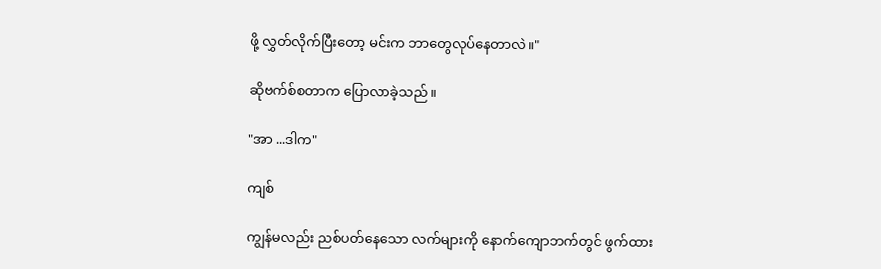ဖို့ လွှတ်လိုက်ပြီးတော့ မင်းက ဘာတွေလုပ်နေတာလဲ။"

ဆိုဗက်စ်စတာက ပြောလာခဲ့သည်။

"အာ ...ဒါက"

ကျစ်

ကျွန်မလည်း ညစ်ပတ်နေသော လက်များကို နောက်ကျောဘက်တွင် ဖွက်ထား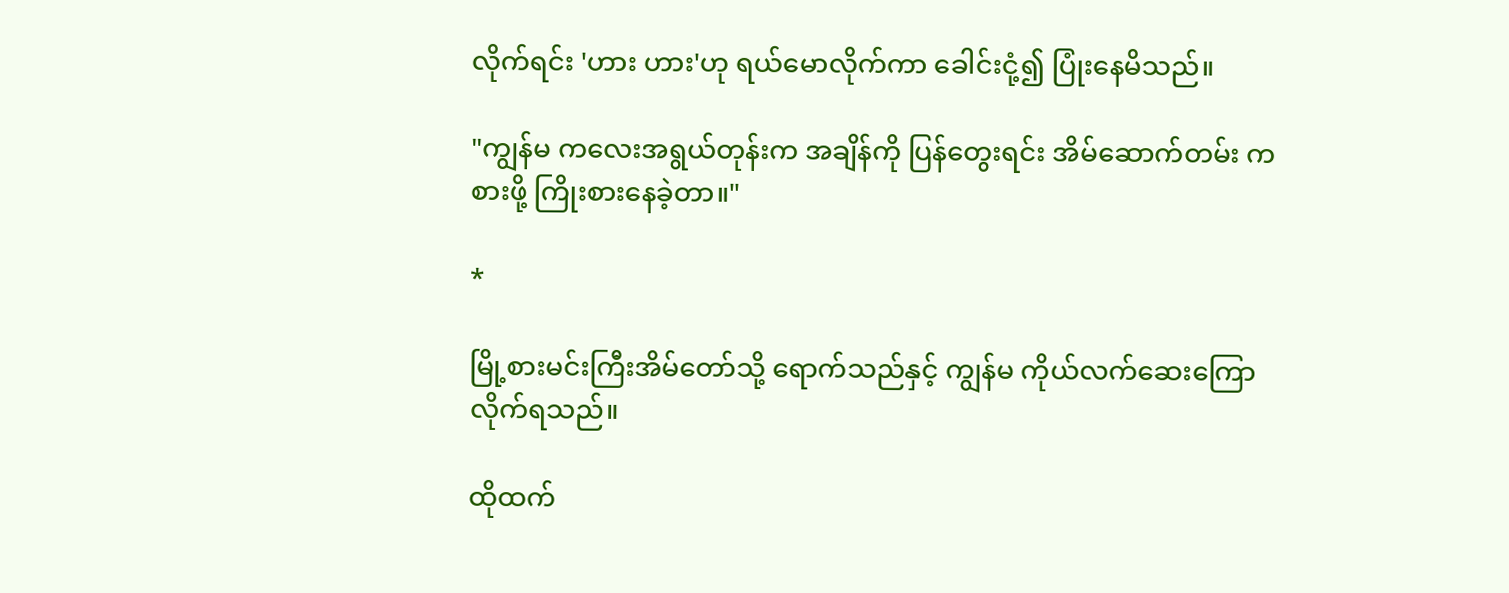လိုက်ရင်း 'ဟား ဟား'ဟု ရယ်မောလိုက်ကာ ခေါင်းငုံ့၍ ပြုံးနေမိသည်။

"ကျွန်မ ကလေးအရွယ်တုန်းက အချိန်ကို ပြန်တွေးရင်း အိမ်ဆောက်တမ်း ကစားဖို့ ကြိုးစားနေခဲ့တာ။"

*

မြို့စားမင်းကြီးအိမ်တော်သို့ ရောက်သည်နှင့် ကျွန်မ ကိုယ်လက်ဆေးကြောလိုက်ရသည်။

ထိုထက်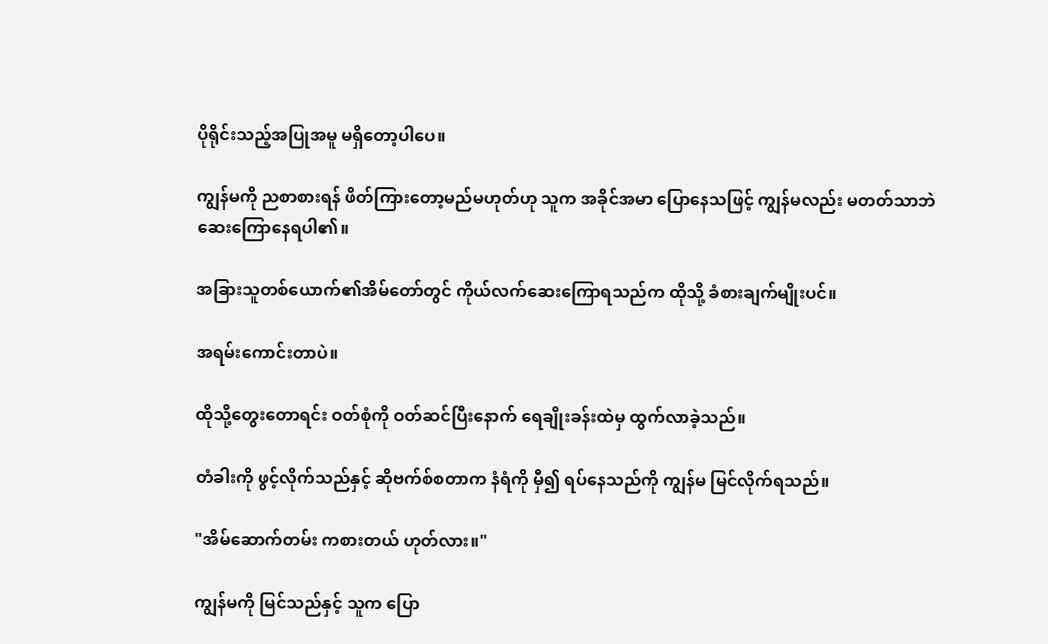ပိုရိုင်းသည့်အပြုအမူ မရှိတော့ပါပေ။

ကျွန်မကို ညစာစားရန် ဖိတ်ကြားတော့မည်မဟုတ်ဟု သူက အခိုင်အမာ ပြောနေသဖြင့် ကျွန်မလည်း မတတ်သာဘဲ ဆေးကြောနေရပါ၏။

အခြားသူတစ်ယောက်၏အိမ်တော်တွင် ကိုယ်လက်ဆေးကြောရသည်က ထိုသို့ ခံစားချက်မျိုးပင်။

အရမ်းကောင်းတာပဲ။

ထိုသို့တွေးတောရင်း ဝတ်စုံကို ဝတ်ဆင်ပြီးနောက် ရေချိုးခန်းထဲမှ ထွက်လာခဲ့သည်။

တံခါးကို ဖွင့်လိုက်သည်နှင့် ဆိုဗက်စ်စတာက နံရံကို မှီ၍ ရပ်နေသည်ကို ကျွန်မ မြင်လိုက်ရသည်။

"အိမ်ဆောက်တမ်း ကစားတယ် ဟုတ်လား။"

ကျွန်မကို မြင်သည်နှင့် သူက ပြော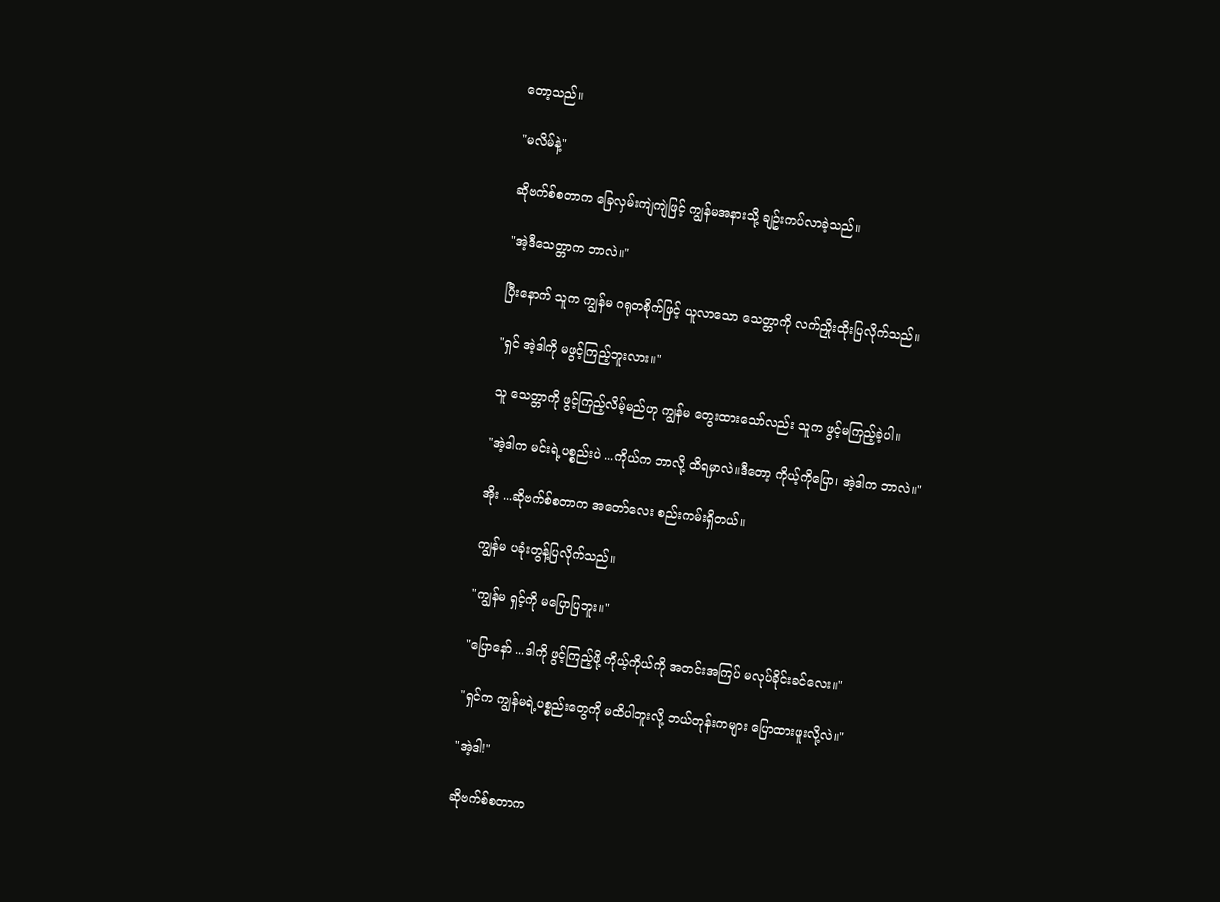တော့သည်။

"မလိမ်နဲ့"

ဆိုဗက်စ်စတာက ခြေလှမ်းကျဲကျဲဖြင့် ကျွန်မအနားသို့ ချဥ်းကပ်လာခဲ့သည်။

"အဲ့ဒီသေတ္တာက ဘာလဲ။"

ပြီးနောက် သူက ကျွန်မ ဂရုတစိုက်ဖြင့် ယူလာသော သေတ္တာကို လက်ညှိုးထိုးပြလိုက်သည်။

"ရှင် အဲ့ဒါကို မဖွင့်ကြည့်ဘူးလား။"

သူ သေတ္တာကို ဖွင့်ကြည့်လိမ့်မည်ဟု ကျွန်မ တွေးထားသော်လည်း သူက ဖွင့်မကြည့်ခဲ့ပါ။

"အဲ့ဒါက မင်းရဲ့ပစ္စည်းပဲ ...ကိုယ်က ဘာလို့ ထိရမှာလဲ။ဒီတော့ ကိုယ့်ကိုပြော၊ အဲ့ဒါက ဘာလဲ။"

အိုး ...ဆိုဗက်စ်စတာက အတော်လေး စည်းကမ်းရှိတယ်။

ကျွန်မ ပခုံးတွန့်ပြလိုက်သည်။

"ကျွန်မ ရှင့်ကို မပြောပြဘူး။"

"ပြောနော် ...ဒါကို ဖွင့်ကြည့်ဖို့ ကိုယ့်ကိုယ်ကို အတင်းအကြပ် မလုပ်ခိုင်းခင်လေး။"

"ရှင်က ကျွန်မရဲ့ပစ္စည်းတွေကို မထိပါဘူးလို့ ဘယ်တုန်းကများ ပြောထားဖူးလို့လဲ။"

"အဲ့ဒါ!"

ဆိုဗက်စ်စတာက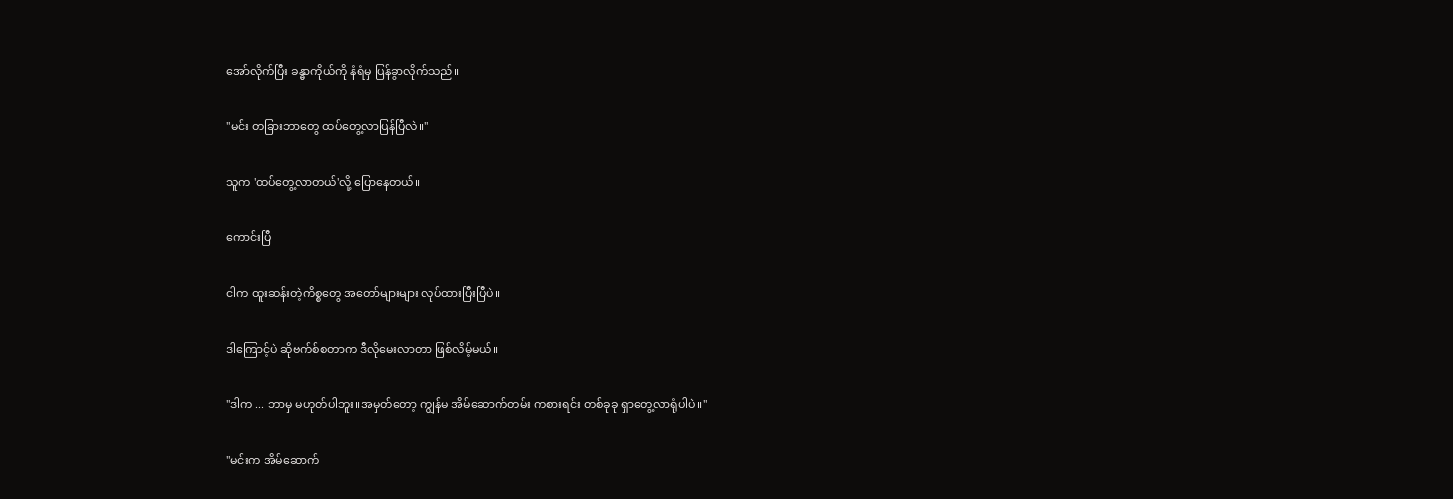အော်လိုက်ပြီး ခန္ဓာကိုယ်ကို နံရံမှ ပြန်ခွာလိုက်သည်။

"မင်း တခြားဘာတွေ ထပ်တွေ့လာပြန်ပြီလဲ။"

သူက 'ထပ်တွေ့လာတယ်'လို့ ပြောနေတယ်။

ကောင်းပြီ

ငါက ထူးဆန်းတဲ့ကိစ္စတွေ အတော်များများ လုပ်ထားပြီးပြီပဲ။

ဒါကြောင့်ပဲ ဆိုဗက်စ်စတာက ဒီလိုမေးလာတာ ဖြစ်လိမ့်မယ်။

"ဒါက ... ဘာမှ မဟုတ်ပါဘူး။အမှတ်တော့ ကျွန်မ အိမ်ဆောက်တမ်း ကစားရင်း တစ်ခုခု ရှာတွေ့လာရုံပါပဲ။"

"မင်းက အိမ်ဆောက်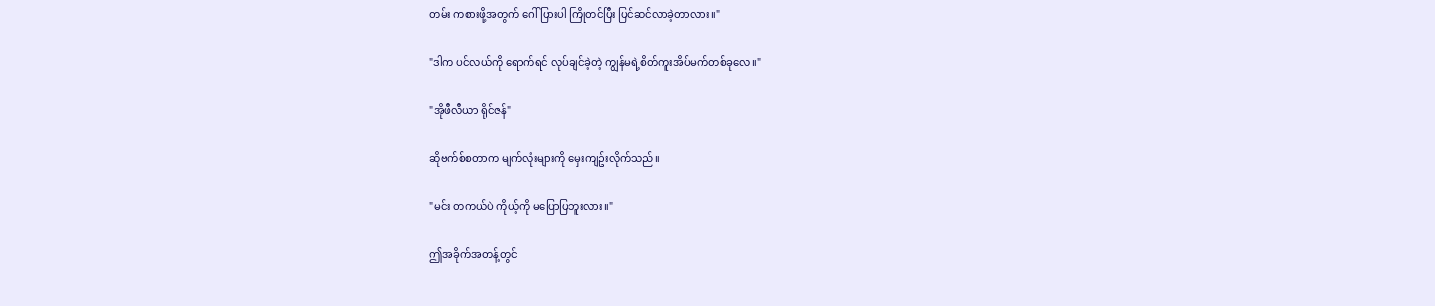တမ်း ကစားဖို့အတွက် ဂေါ်ပြားပါ ကြိုတင်ပြီး ပြင်ဆင်လာခဲ့တာလား။"

"ဒါက ပင်လယ်ကို ရောက်ရင် လုပ်ချင်ခဲ့တဲ့ ကျွန်မရဲ့စိတ်ကူးအိပ်မက်တစ်ခုလေ။"

"အိုဖီလီယာ ရိုင်ဇန်"

ဆိုဗက်စ်စတာက မျက်လုံးများကို မှေးကျဥ်းလိုက်သည်။

"မင်း တကယ်ပဲ ကိုယ့်ကို မပြောပြဘူးလား။"

ဤအခိုက်အတန့်တွင်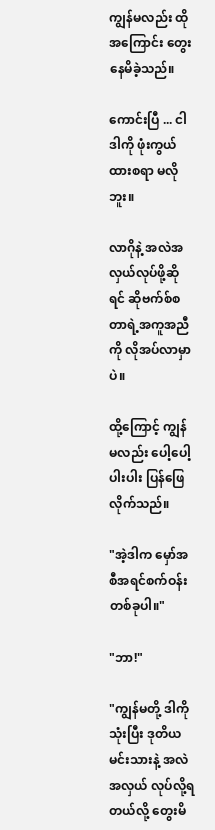ကျွန်မလည်း ထိုအကြောင်း တွေးနေမိခဲ့သည်။

ကောင်းပြီ ... ငါ ဒါကို ဖုံးကွယ်ထားစရာ မလိုဘူး။

လာဂိုနဲ့ အလဲအလှယ်လုပ်ဖို့ဆိုရင် ဆိုဗက်စ်စတာရဲ့အကူအညီကို လိုအပ်လာမှာပဲ။

ထို့ကြောင့် ကျွန်မလည်း ပေါ့ပေါ့ပါးပါး ပြန်ဖြေလိုက်သည်။

"အဲ့ဒါက မှော်အစီအရင်စက်ဝန်းတစ်ခုပါ။"

"ဘာ!"

"ကျွန်မတို့ ဒါကို သုံးပြီး ဒုတိယမင်းသားနဲ့ အလဲအလှယ် လုပ်လို့ရတယ်လို့ တွေးမိ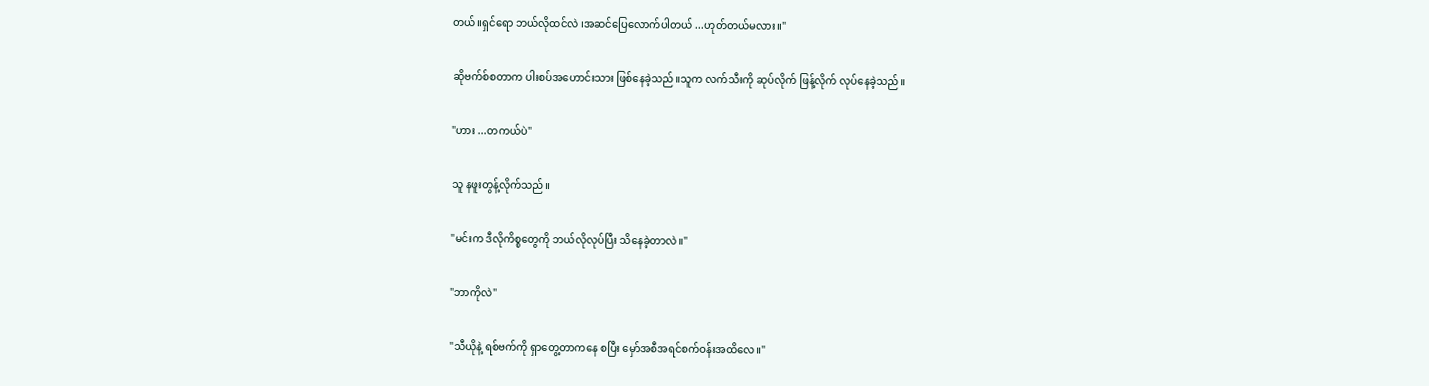တယ်။ရှင်ရော ဘယ်လိုထင်လဲ ၊အဆင်ပြေလောက်ပါတယ် ...ဟုတ်တယ်မလား။"

ဆိုဗက်စ်စတာက ပါးစပ်အဟောင်းသား ဖြစ်နေခဲ့သည်။သူက လက်သီးကို ဆုပ်လိုက် ဖြန့်လိုက် လုပ်နေခဲ့သည်။

"ဟား ...တကယ်ပဲ"

သူ နဖူးတွန့်လိုက်သည်။

"မင်းက ဒီလိုကိစ္စတွေကို ဘယ်လိုလုပ်ပြီး သိနေခဲ့တာလဲ။"

"ဘာကိုလဲ"

"သီယိုနဲ့ ရစ်ဗက်ကို ရှာတွေ့တာကနေ စပြီး မှော်အစီအရင်စက်ဝန်းအထိလေ။"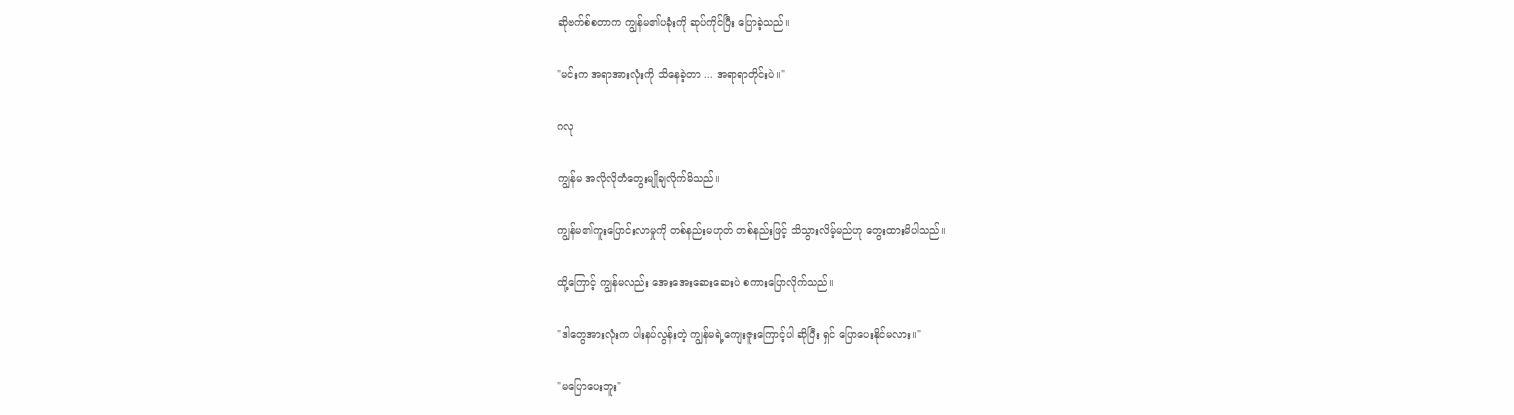ဆိုဗက်စ်စတာက ကျွန်မ၏ပခုံးကို ဆုပ်ကိုင်ပြီး ပြောခဲ့သည်။

"မင်းက အရာအားလုံးကို သိနေခဲ့တာ ... အရာရာတိုင်းပဲ။"

ဂလု

ကျွန်မ အလိုလိုတံတွေးမျိုချလိုက်မိသည်။

ကျွန်မ၏ကူးပြောင်းလာမှုကို တစ်နည်းမဟုတ် တစ်နည်းဖြင့် သိသွားလိမ့်မည်ဟု တွေးထားမိပါသည်။

ထို့ကြောင့် ကျွန်မလည်း အေးအေးဆေးဆေးပဲ စကားပြောလိုက်သည်။

"ဒါတွေအားလုံးက ပါးနပ်လွန်းတဲ့ ကျွန်မရဲ့ကျေးဇူးကြောင့်ပါ ဆိုပြီး ရှင် ပြောပေးနိုင်မလား။"

"မပြောပေးဘူး"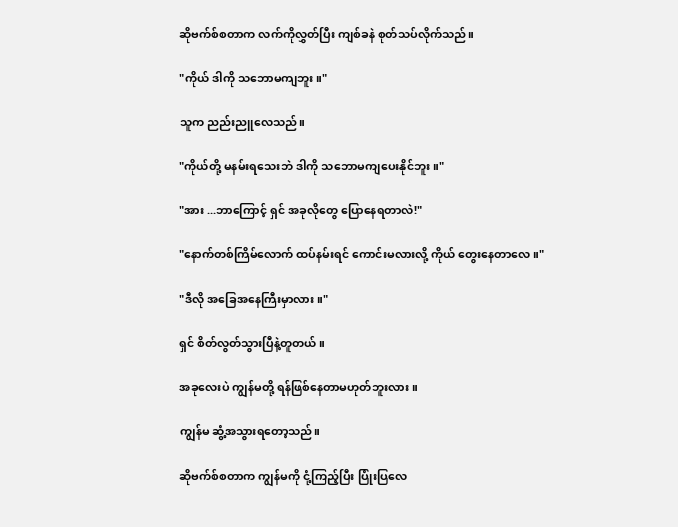ဆိုဗက်စ်စတာက လက်ကိုလွှတ်ပြီး ကျစ်ခနဲ စုတ်သပ်လိုက်သည်။

"ကိုယ် ဒါကို သဘောမကျဘူး။"

သူက ညည်းညူလေသည်။

"ကိုယ်တို့ မနမ်းရသေးဘဲ ဒါကို သဘောမကျပေးနိုင်ဘူး။"

"အား ...ဘာကြောင့် ရှင် အခုလိုတွေ ပြောနေရတာလဲ!"

"နောက်တစ်ကြိမ်လောက် ထပ်နမ်းရင် ကောင်းမလားလို့ ကိုယ် တွေးနေတာလေ။"

"ဒီလို အခြေအနေကြီးမှာလား။"

ရှင် စိတ်လွတ်သွားပြီနဲ့တူတယ်။

အခုလေးပဲ ကျွန်မတို့ ရန်ဖြစ်နေတာမဟုတ်ဘူးလား။

ကျွန်မ ဆွံ့အသွားရတော့သည်။

ဆိုဗက်စ်စတာက ကျွန်မကို ငုံ့ကြည့်ပြီး ပြုံးပြလေ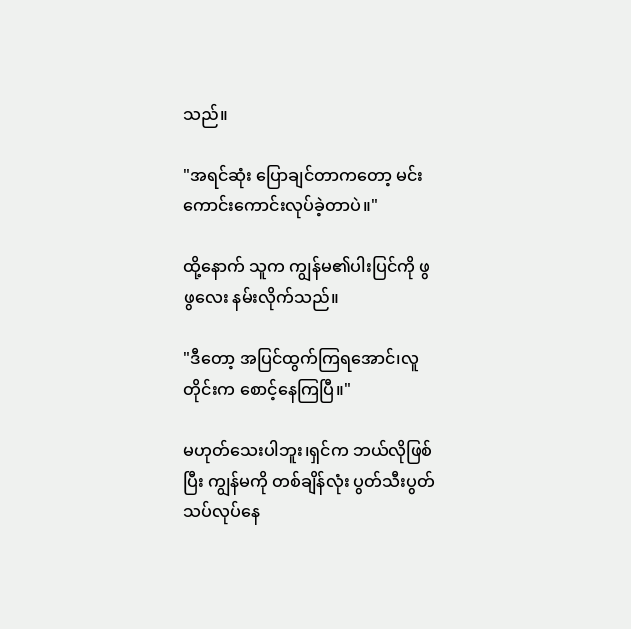သည်။

"အရင်ဆုံး ပြောချင်တာကတော့ မင်း ကောင်းကောင်းလုပ်ခဲ့တာပဲ။"

ထို့နောက် သူက ကျွန်မ၏ပါးပြင်ကို ဖွဖွလေး နမ်းလိုက်သည်။

"ဒီတော့ အပြင်ထွက်ကြရအောင်၊လူတိုင်းက စောင့်နေကြပြီ။"

မဟုတ်သေးပါဘူး၊ရှင်က ဘယ်လိုဖြစ်ပြီး ကျွန်မကို တစ်ချိန်လုံး ပွတ်သီးပွတ်သပ်လုပ်နေ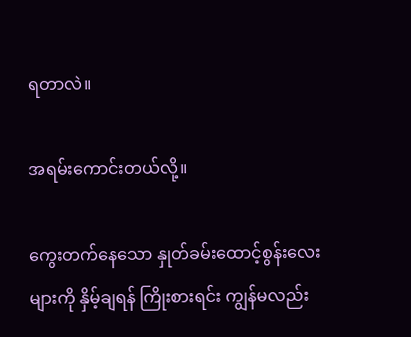ရတာလဲ။

အရမ်းကောင်းတယ်လို့။

ကွေးတက်နေသော နှုတ်ခမ်းထောင့်စွန်းလေးများကို နှိမ့်ချရန် ကြိုးစားရင်း ကျွန်မလည်း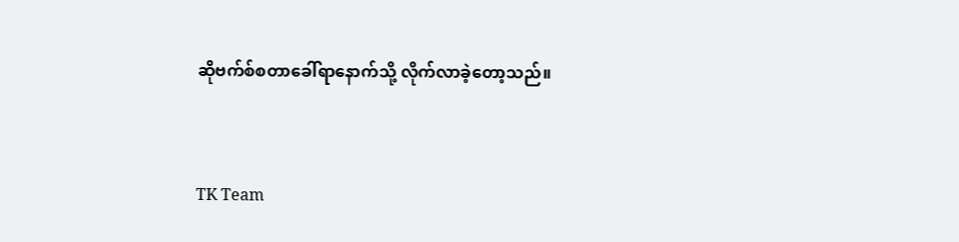ဆိုဗက်စ်စတာခေါ်ရာနောက်သို့ လိုက်လာခဲ့တော့သည်။


TK Team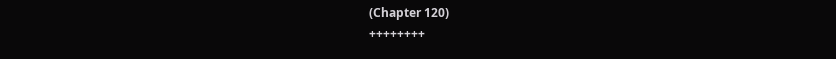(Chapter 120)
++++++++